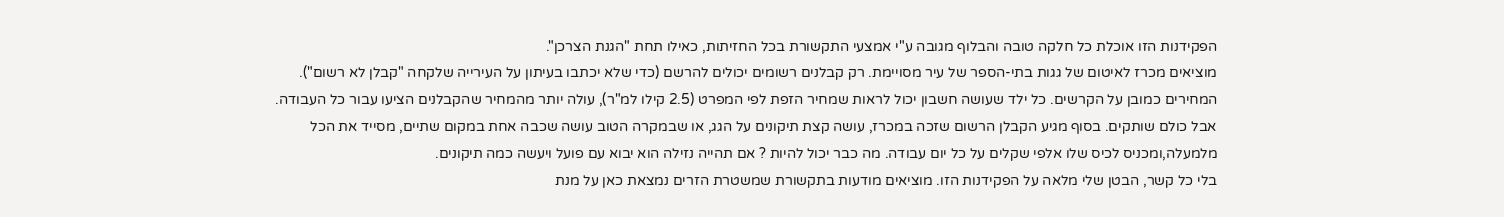הפקידנות הזו אוכלת כל חלקה טובה והבלוף מגובה ע"י אמצעי התקשורת בכל החזיתות, כאילו תחת "הגנת הצרכן".
מוציאים מכרז לאיטום של גגות בתי-הספר של עיר מסויימת. רק קבלנים רשומים יכולים להרשם (כדי שלא יכתבו בעיתון על העירייה שלקחה "קבלן לא רשום"). המחירים כמובן על הקרשים. כל ילד שעושה חשבון יכול לראות שמחיר הזפת לפי המפרט (2.5 קילו למ"ר), עולה יותר מהמחיר שהקבלנים הציעו עבור כל העבודה. אבל כולם שותקים. בסוף מגיע הקבלן הרשום שזכה במכרז, עושה קצת תיקונים על הגג, או שבמקרה הטוב עושה שכבה אחת במקום שתיים, מסייד את הכל מלמעלה,ומכניס לכיס שלו אלפי שקלים על כל יום עבודה. מה כבר יכול להיות ? אם תהייה נזילה הוא יבוא עם פועל ויעשה כמה תיקונים.
בלי כל קשר, הבטן שלי מלאה על הפקידנות הזו. מוציאים מודעות בתקשורת שמשטרת הזרים נמצאת כאן על מנת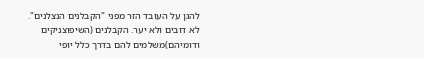להגן על העובד הזר מפני "הקבלנים הנצלנים". לא דובים ולא יער. הקבלנים (השיפוצניקים ודומיהם)משלמים להם בדרך כלל יופי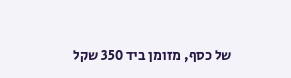של כסף, מזומן ביד 350 שקל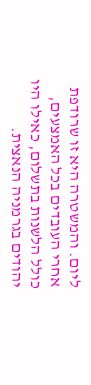ליום. והמשטרה היא זו שרודפת אחרי העובדים בכל האמצעים, כולל הלשנות בתשלום, כאילו היו יהודים בגרמניה הנאצית.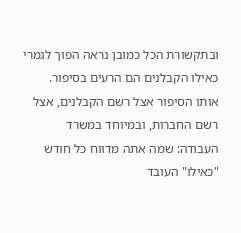ובתקשורת הכל כמובן נראה הפוך לגמרי כאילו הקבלנים הם הרעים בסיפור.
אותו הסיפור אצל רשם הקבלנים, אצל רשם החברות, ובמיוחד במשרד העבודה: שמה אתה מדווח כל חודש "כאילו" העובד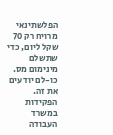הפלשתינאי מרויח רק 70 שקל ליום, כדי שתשלם מינימום מס. כו-לם יודעים את זה. הפקידות במשרד העבודה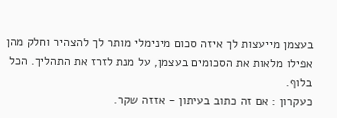בעצמן מייעצות לך איזה סכום מינימלי מותר לך להצהיר וחלק מהן אפילו מלאות את הסכומים בעצמן, על מנת לזרז את התהליך. הכל בלוף.
כעקרון : אם זה כתוב בעיתון - אזזה שקר.